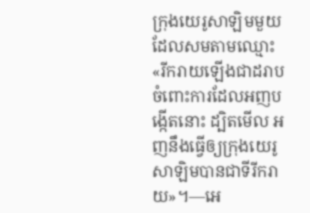ក្រុងយេរូសាឡិមមួយដែលសមតាមឈ្មោះ
«រីករាយឡើងជាដរាប ចំពោះការដែលអញបង្កើតនោះ ដ្បិតមើល អញនឹងធ្វើឲ្យក្រុងយេរូសាឡិមបានជាទីរីករាយ»។—អេ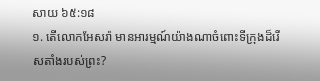សាយ ៦៥:១៨
១. តើលោកអែសរ៉ា មានអារម្មណ៍យ៉ាងណាចំពោះទីក្រុងដ៏រើសតាំងរបស់ព្រះ?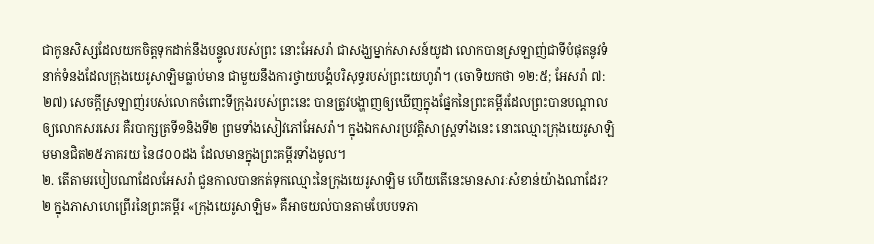ជាកូនសិស្សដែលយកចិត្តទុកដាក់នឹងបន្ទូលរបស់ព្រះ នោះអែសរ៉ា ជាសង្ឃម្នាក់សាសន៍យូដា លោកបានស្រឡាញ់ជាទីបំផុតនូវទំនាក់ទំនងដែលក្រុងយេរូសាឡិមធ្លាប់មាន ជាមួយនឹងការថ្វាយបង្គំបរិសុទ្ធរបស់ព្រះយេហូវ៉ា។ (ចោទិយកថា ១២:៥; អែសរ៉ា ៧:២៧) សេចក្ដីស្រឡាញ់របស់លោកចំពោះទីក្រុងរបស់ព្រះនេះ បានត្រូវបង្ហាញឲ្យឃើញក្នុងផ្នែកនៃព្រះគម្ពីរដែលព្រះបានបណ្ដាលឲ្យលោកសរសេរ គឺរបាក្សត្រទី១និងទី២ ព្រមទាំងសៀវភៅអែសរ៉ា។ ក្នុងឯកសារប្រវត្ដិសាស្ត្រទាំងនេះ នោះឈ្មោះក្រុងយេរូសាឡិមមានជិត២៥ភាគរយ នៃ៨០០ដង ដែលមានក្នុងព្រះគម្ពីរទាំងមូល។
២. តើតាមរបៀបណាដែលអែសរ៉ា ជួនកាលបានកត់ទុកឈ្មោះនៃក្រុងយេរូសាឡិម ហើយតើនេះមានសារៈសំខាន់យ៉ាងណាដែរ?
២ ក្នុងភាសាហេព្រើរនៃព្រះគម្ពីរ «ក្រុងយេរូសាឡិម» គឺអាចយល់បានតាមបែបបទភា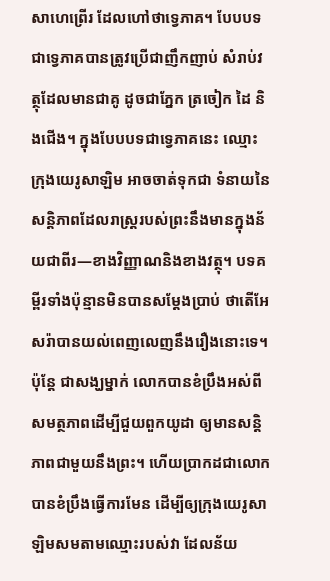សាហេព្រើរ ដែលហៅថាទ្វេភាគ។ បែបបទជាទ្វេភាគបានត្រូវប្រើជាញឹកញាប់ សំរាប់វត្ថុដែលមានជាគូ ដូចជាភ្នែក ត្រចៀក ដៃ និងជើង។ ក្នុងបែបបទជាទ្វេភាគនេះ ឈ្មោះក្រុងយេរូសាឡិម អាចចាត់ទុកជា ទំនាយនៃសន្ដិភាពដែលរាស្ត្ររបស់ព្រះនឹងមានក្នុងន័យជាពីរ—ខាងវិញ្ញាណនិងខាងវត្ថុ។ បទគម្ពីរទាំងប៉ុន្មានមិនបានសម្ដែងប្រាប់ ថាតើអែសរ៉ាបានយល់ពេញលេញនឹងរឿងនោះទេ។ ប៉ុន្តែ ជាសង្ឃម្នាក់ លោកបានខំប្រឹងអស់ពីសមត្ថភាពដើម្បីជួយពួកយូដា ឲ្យមានសន្ដិភាពជាមួយនឹងព្រះ។ ហើយប្រាកដជាលោកបានខំប្រឹងធ្វើការមែន ដើម្បីឲ្យក្រុងយេរូសាឡិមសមតាមឈ្មោះរបស់វា ដែលន័យ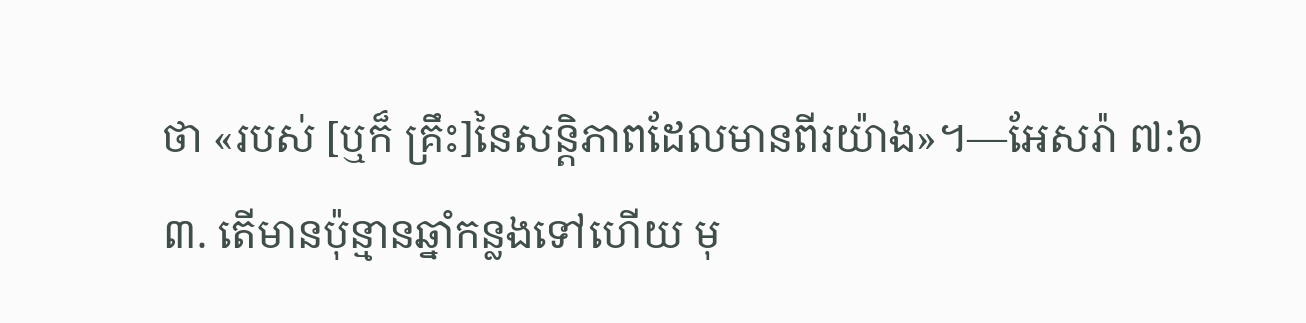ថា «របស់ [ឬក៏ គ្រឹះ]នៃសន្ដិភាពដែលមានពីរយ៉ាង»។—អែសរ៉ា ៧:៦
៣. តើមានប៉ុន្មានឆ្នាំកន្លងទៅហើយ មុ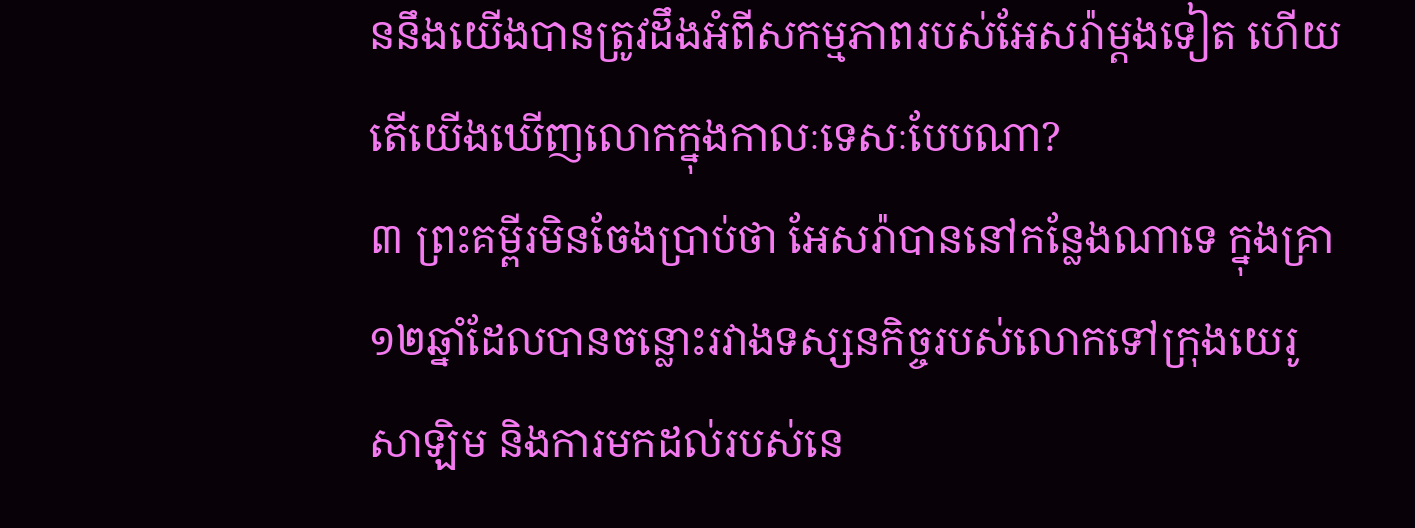ននឹងយើងបានត្រូវដឹងអំពីសកម្មភាពរបស់អែសរ៉ាម្ដងទៀត ហើយតើយើងឃើញលោកក្នុងកាលៈទេសៈបែបណា?
៣ ព្រះគម្ពីរមិនចែងប្រាប់ថា អែសរ៉ាបាននៅកន្លែងណាទេ ក្នុងគ្រា១២ឆ្នាំដែលបានចន្លោះរវាងទស្សនកិច្ចរបស់លោកទៅក្រុងយេរូសាឡិម និងការមកដល់របស់នេ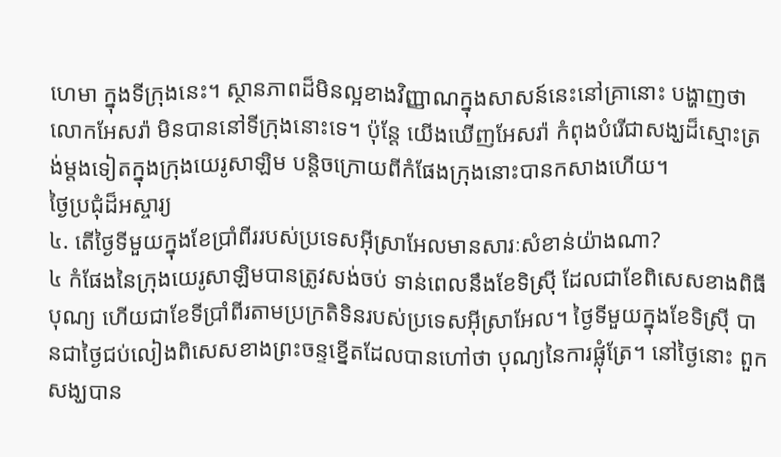ហេមា ក្នុងទីក្រុងនេះ។ ស្ថានភាពដ៏មិនល្អខាងវិញ្ញាណក្នុងសាសន៍នេះនៅគ្រានោះ បង្ហាញថាលោកអែសរ៉ា មិនបាននៅទីក្រុងនោះទេ។ ប៉ុន្តែ យើងឃើញអែសរ៉ា កំពុងបំរើជាសង្ឃដ៏ស្មោះត្រង់ម្ដងទៀតក្នុងក្រុងយេរូសាឡិម បន្ដិចក្រោយពីកំផែងក្រុងនោះបានកសាងហើយ។
ថ្ងៃប្រជុំដ៏អស្ចារ្យ
៤. តើថ្ងៃទីមួយក្នុងខែប្រាំពីររបស់ប្រទេសអ៊ីស្រាអែលមានសារៈសំខាន់យ៉ាងណា?
៤ កំផែងនៃក្រុងយេរូសាឡិមបានត្រូវសង់ចប់ ទាន់ពេលនឹងខែទិស៊្រី ដែលជាខែពិសេសខាងពិធីបុណ្យ ហើយជាខែទីប្រាំពីរតាមប្រក្រតិទិនរបស់ប្រទេសអ៊ីស្រាអែល។ ថ្ងៃទីមួយក្នុងខែទិស៊្រី បានជាថ្ងៃជប់លៀងពិសេសខាងព្រះចន្ទខ្នើតដែលបានហៅថា បុណ្យនៃការផ្លុំត្រែ។ នៅថ្ងៃនោះ ពួកសង្ឃបាន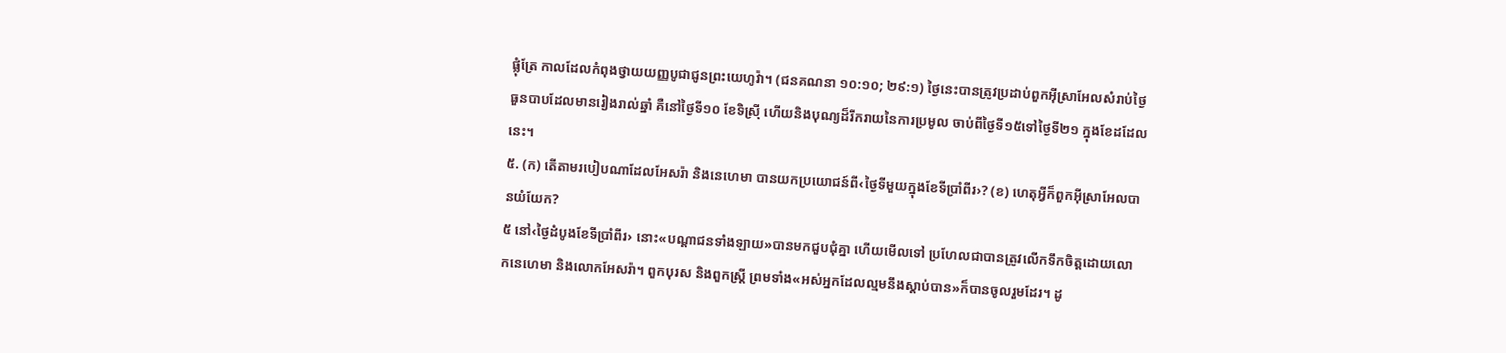ផ្លុំត្រែ កាលដែលកំពុងថ្វាយយញ្ញបូជាជូនព្រះយេហូវ៉ា។ (ជនគណនា ១០:១០; ២៩:១) ថ្ងៃនេះបានត្រូវប្រដាប់ពួកអ៊ីស្រាអែលសំរាប់ថ្ងៃធួនបាបដែលមានរៀងរាល់ឆ្នាំ គឺនៅថ្ងៃទី១០ ខែទិស៊្រី ហើយនិងបុណ្យដ៏រីករាយនៃការប្រមូល ចាប់ពីថ្ងៃទី១៥ទៅថ្ងៃទី២១ ក្នុងខែដដែលនេះ។
៥. (ក) តើតាមរបៀបណាដែលអែសរ៉ា និងនេហេមា បានយកប្រយោជន៍ពី‹ថ្ងៃទីមួយក្នុងខែទីប្រាំពីរ›? (ខ) ហេតុអ្វីក៏ពួកអ៊ីស្រាអែលបានយំយែក?
៥ នៅ‹ថ្ងៃដំបូងខែទីប្រាំពីរ› នោះ«បណ្ដាជនទាំងឡាយ»បានមកជួបជុំគ្នា ហើយមើលទៅ ប្រហែលជាបានត្រូវលើកទឹកចិត្តដោយលោកនេហេមា និងលោកអែសរ៉ា។ ពួកបុរស និងពួកស្ត្រី ព្រមទាំង«អស់អ្នកដែលល្មមនឹងស្ដាប់បាន»ក៏បានចូលរួមដែរ។ ដូ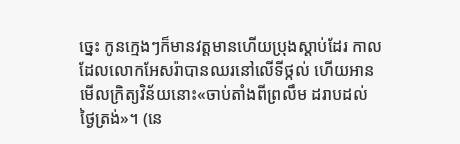ច្នេះ កូនក្មេងៗក៏មានវត្តមានហើយប្រុងស្ដាប់ដែរ កាលដែលលោកអែសរ៉ាបានឈរនៅលើទីថ្កល់ ហើយអានមើលក្រិត្យវិន័យនោះ«ចាប់តាំងពីព្រលឹម ដរាបដល់ថ្ងៃត្រង់»។ (នេ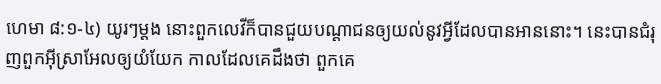ហេមា ៨:១-៤) យូរៗម្ដង នោះពួកលេវីក៏បានជួយបណ្ដាជនឲ្យយល់នូវអ្វីដែលបានអាននោះ។ នេះបានជំរុញពួកអ៊ីស្រាអែលឲ្យយំយែក កាលដែលគេដឹងថា ពួកគេ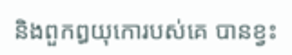និងពួកឰយុកោរបស់គេ បានខ្វះ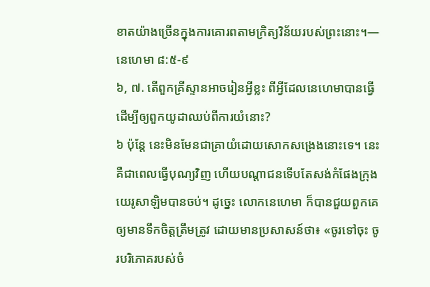ខាតយ៉ាងច្រើនក្នុងការគោរពតាមក្រិត្យវិន័យរបស់ព្រះនោះ។—នេហេមា ៨:៥-៩
៦, ៧. តើពួកគ្រីស្ទានអាចរៀនអ្វីខ្លះ ពីអ្វីដែលនេហេមាបានធ្វើដើម្បីឲ្យពួកយូដាឈប់ពីការយំនោះ?
៦ ប៉ុន្តែ នេះមិនមែនជាគ្រាយំដោយសោកសង្រេងនោះទេ។ នេះគឺជាពេលធ្វើបុណ្យវិញ ហើយបណ្ដាជនទើបតែសង់កំផែងក្រុងយេរូសាឡិមបានចប់។ ដូច្នេះ លោកនេហេមា ក៏បានជួយពួកគេឲ្យមានទឹកចិត្តត្រឹមត្រូវ ដោយមានប្រសាសន៍ថា៖ «ចូរទៅចុះ ចូរបរិភោគរបស់ចំ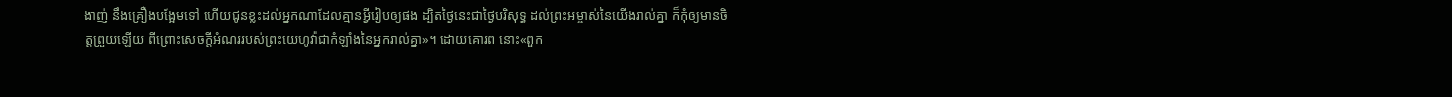ងាញ់ នឹងគ្រឿងបង្អែមទៅ ហើយជូនខ្លះដល់អ្នកណាដែលគ្មានអ្វីរៀបឲ្យផង ដ្បិតថ្ងៃនេះជាថ្ងៃបរិសុទ្ធ ដល់ព្រះអម្ចាស់នៃយើងរាល់គ្នា ក៏កុំឲ្យមានចិត្តព្រួយឡើយ ពីព្រោះសេចក្ដីអំណររបស់ព្រះយេហូវ៉ាជាកំឡាំងនៃអ្នករាល់គ្នា»។ ដោយគោរព នោះ«ពួក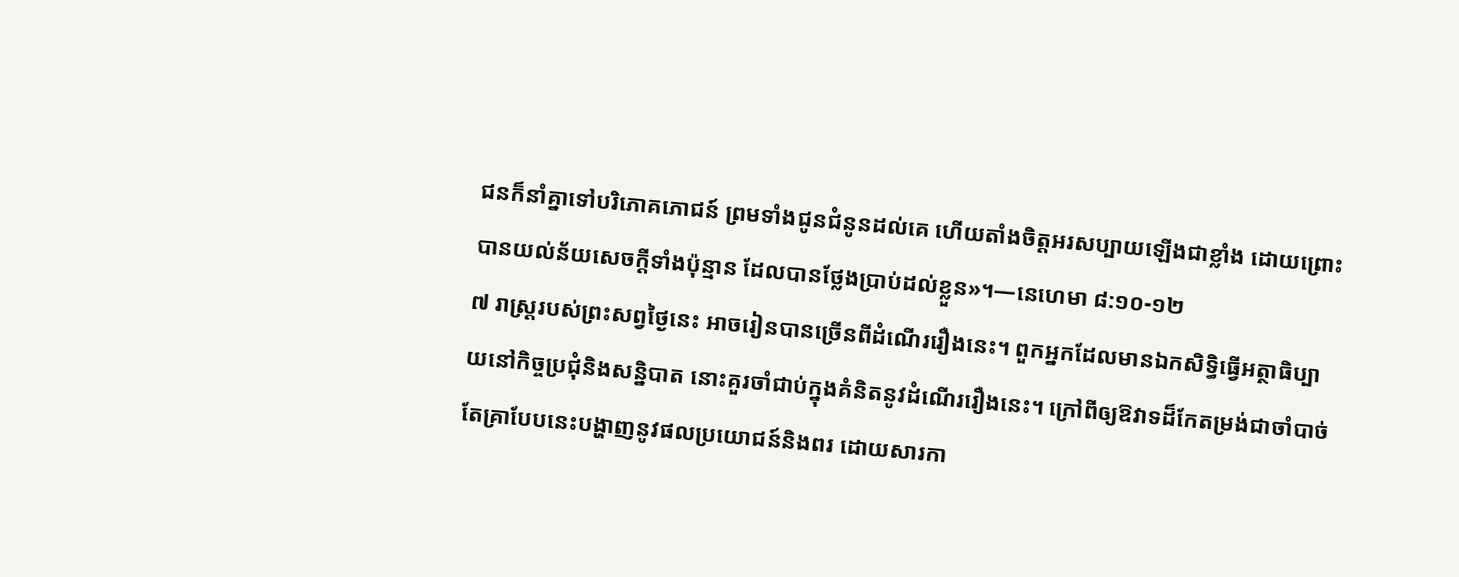ជនក៏នាំគ្នាទៅបរិភោគភោជន៍ ព្រមទាំងជូនជំនូនដល់គេ ហើយតាំងចិត្តអរសប្បាយឡើងជាខ្លាំង ដោយព្រោះបានយល់ន័យសេចក្ដីទាំងប៉ុន្មាន ដែលបានថ្លែងប្រាប់ដល់ខ្លួន»។—នេហេមា ៨:១០-១២
៧ រាស្ត្ររបស់ព្រះសព្វថ្ងៃនេះ អាចរៀនបានច្រើនពីដំណើររឿងនេះ។ ពួកអ្នកដែលមានឯកសិទ្ធិធ្វើអត្ថាធិប្បាយនៅកិច្ចប្រជុំនិងសន្និបាត នោះគួរចាំជាប់ក្នុងគំនិតនូវដំណើររឿងនេះ។ ក្រៅពីឲ្យឱវាទដ៏កែតម្រង់ជាចាំបាច់ តែគ្រាបែបនេះបង្ហាញនូវផលប្រយោជន៍និងពរ ដោយសារកា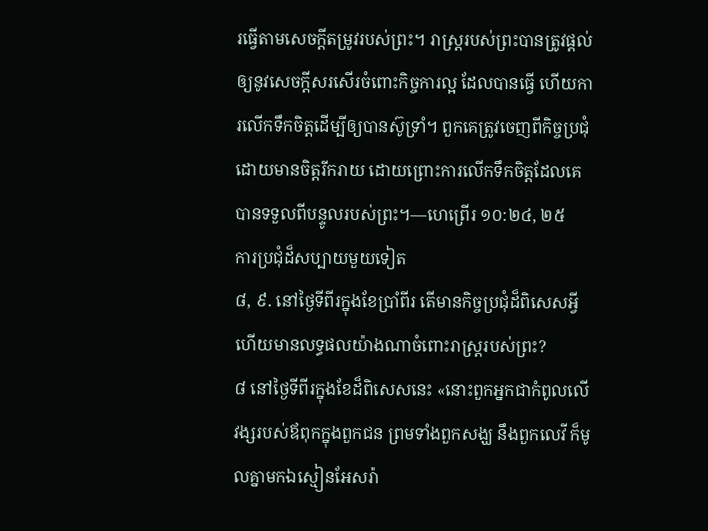រធ្វើតាមសេចក្ដីតម្រូវរបស់ព្រះ។ រាស្ត្ររបស់ព្រះបានត្រូវផ្ដល់ឲ្យនូវសេចក្ដីសរសើរចំពោះកិច្ចការល្អ ដែលបានធ្វើ ហើយការលើកទឹកចិត្តដើម្បីឲ្យបានស៊ូទ្រាំ។ ពួកគេត្រូវចេញពីកិច្ចប្រជុំដោយមានចិត្តរីករាយ ដោយព្រោះការលើកទឹកចិត្តដែលគេបានទទួលពីបន្ទូលរបស់ព្រះ។—ហេព្រើរ ១០:២៤, ២៥
ការប្រជុំដ៏សប្បាយមួយទៀត
៨, ៩. នៅថ្ងៃទីពីរក្នុងខែប្រាំពីរ តើមានកិច្ចប្រជុំដ៏ពិសេសអ្វី ហើយមានលទ្ធផលយ៉ាងណាចំពោះរាស្ត្ររបស់ព្រះ?
៨ នៅថ្ងៃទីពីរក្នុងខែដ៏ពិសេសនេះ «នោះពួកអ្នកជាកំពូលលើវង្សរបស់ឪពុកក្នុងពួកជន ព្រមទាំងពួកសង្ឃ នឹងពួកលេវី ក៏មូលគ្នាមកឯស្មៀនអែសរ៉ា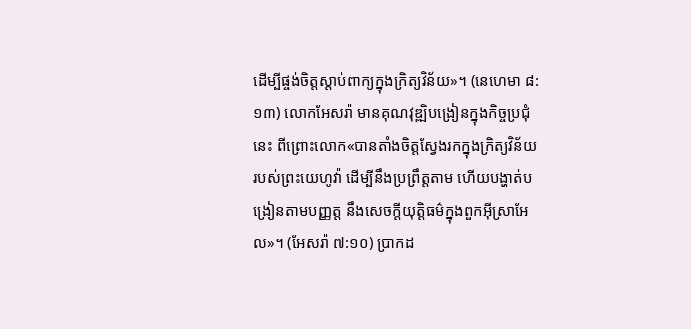ដើម្បីផ្ចង់ចិត្តស្ដាប់ពាក្យក្នុងក្រិត្យវិន័យ»។ (នេហេមា ៨:១៣) លោកអែសរ៉ា មានគុណវុឌ្ឍិបង្រៀនក្នុងកិច្ចប្រជុំនេះ ពីព្រោះលោក«បានតាំងចិត្តស្វែងរកក្នុងក្រិត្យវិន័យរបស់ព្រះយេហូវ៉ា ដើម្បីនឹងប្រព្រឹត្តតាម ហើយបង្ហាត់បង្រៀនតាមបញ្ញត្ត នឹងសេចក្ដីយុត្ដិធម៌ក្នុងពួកអ៊ីស្រាអែល»។ (អែសរ៉ា ៧:១០) ប្រាកដ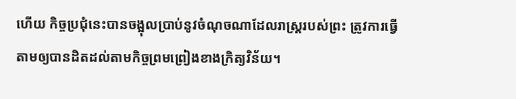ហើយ កិច្ចប្រជុំនេះបានចង្អុលប្រាប់នូវចំណុចណាដែលរាស្ត្ររបស់ព្រះ ត្រូវការធ្វើតាមឲ្យបានដិតដល់តាមកិច្ចព្រមព្រៀងខាងក្រិត្យវិន័យ។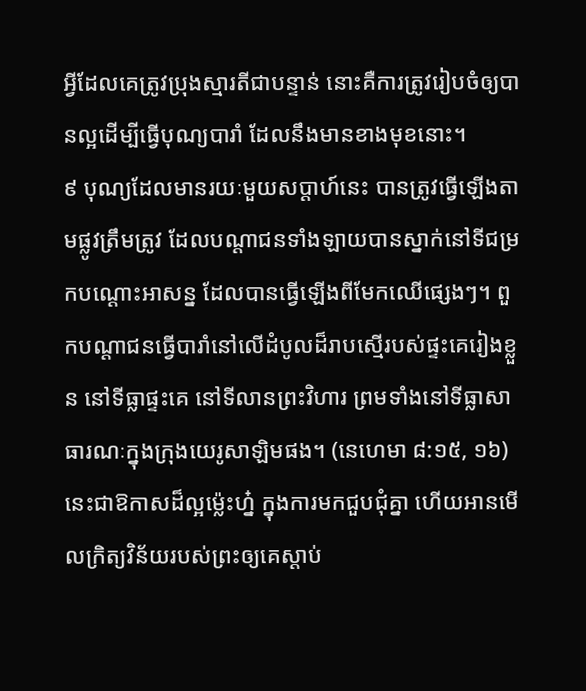អ្វីដែលគេត្រូវប្រុងស្មារតីជាបន្ទាន់ នោះគឺការត្រូវរៀបចំឲ្យបានល្អដើម្បីធ្វើបុណ្យបារាំ ដែលនឹងមានខាងមុខនោះ។
៩ បុណ្យដែលមានរយៈមួយសប្ដាហ៍នេះ បានត្រូវធ្វើឡើងតាមផ្លូវត្រឹមត្រូវ ដែលបណ្ដាជនទាំងឡាយបានស្នាក់នៅទីជម្រកបណ្ដោះអាសន្ន ដែលបានធ្វើឡើងពីមែកឈើផ្សេងៗ។ ពួកបណ្ដាជនធ្វើបារាំនៅលើដំបូលដ៏រាបស្មើរបស់ផ្ទះគេរៀងខ្លួន នៅទីធ្លាផ្ទះគេ នៅទីលានព្រះវិហារ ព្រមទាំងនៅទីធ្លាសាធារណៈក្នុងក្រុងយេរូសាឡិមផង។ (នេហេមា ៨:១៥, ១៦) នេះជាឱកាសដ៏ល្អម្ល៉េះហ្ន៎ ក្នុងការមកជួបជុំគ្នា ហើយអានមើលក្រិត្យវិន័យរបស់ព្រះឲ្យគេស្ដាប់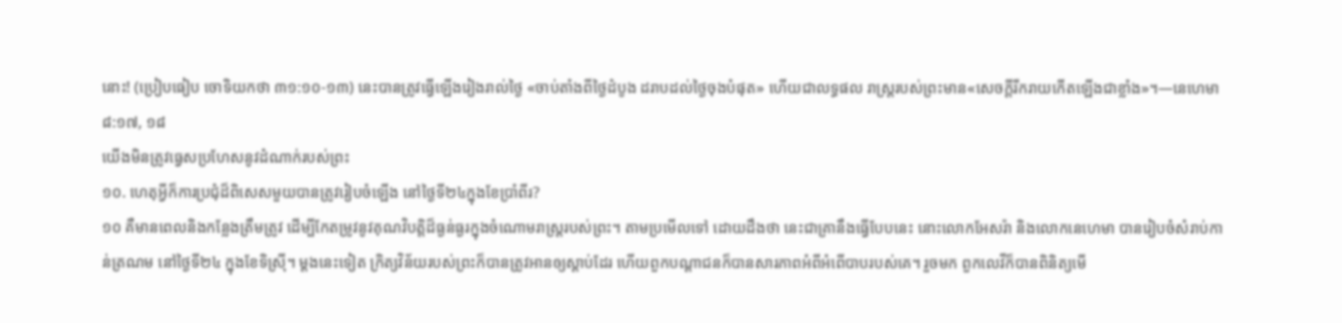នោះ! (ប្រៀបធៀប ចោទិយកថា ៣១:១០-១៣) នេះបានត្រូវធ្វើឡើងរៀងរាល់ថ្ងៃ «ចាប់តាំងពីថ្ងៃដំបូង ដរាបដល់ថ្ងៃចុងបំផុត» ហើយជាលទ្ធផល រាស្ត្ររបស់ព្រះមាន«សេចក្ដីរីករាយកើតឡើងជាខ្លាំង»។—នេហេមា ៨:១៧, ១៨
យើងមិនត្រូវធ្វេសប្រហែសនូវដំណាក់របស់ព្រះ
១០. ហេតុអ្វីក៏ការប្រជុំដ៏ពិសេសមួយបានត្រូវរៀបចំឡើង នៅថ្ងៃទី២៤ក្នុងខែប្រាំពីរ?
១០ គឺមានពេលនិងកន្លែងត្រឹមត្រូវ ដើម្បីកែតម្រូវនូវគុណវិបត្ដិដ៏ធ្ងន់ធ្ងរក្នុងចំណោមរាស្ត្ររបស់ព្រះ។ តាមប្រមើលទៅ ដោយដឹងថា នេះជាគ្រានឹងធ្វើបែបនេះ នោះលោកអែសរ៉ា និងលោកនេហេមា បានរៀបចំសំរាប់កាន់ត្រណម នៅថ្ងៃទី២៤ ក្នុងខែទិស៊្រី។ ម្ដងនេះទៀត ក្រិត្យវិន័យរបស់ព្រះក៏បានត្រូវអានឲ្យស្ដាប់ដែរ ហើយពួកបណ្ដាជនក៏បានសារភាពអំពីអំពើបាបរបស់គេ។ រួចមក ពួកលេវីក៏បានពិនិត្យមើ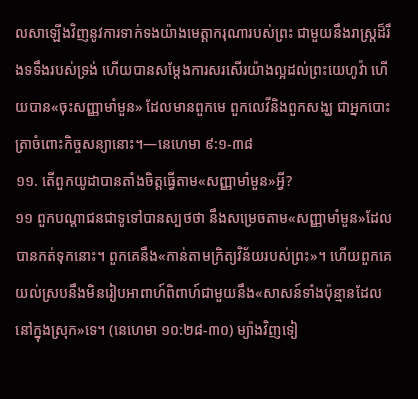លសាឡើងវិញនូវការទាក់ទងយ៉ាងមេត្ដាករុណារបស់ព្រះ ជាមួយនឹងរាស្ត្រដ៏រឹងទទឹងរបស់ទ្រង់ ហើយបានសម្ដែងការសរសើរយ៉ាងល្អដល់ព្រះយេហូវ៉ា ហើយបាន«ចុះសញ្ញាមាំមួន» ដែលមានពួកមេ ពួកលេវីនិងពួកសង្ឃ ជាអ្នកបោះត្រាចំពោះកិច្ចសន្យានោះ។—នេហេមា ៩:១-៣៨
១១. តើពួកយូដាបានតាំងចិត្តធ្វើតាម«សញ្ញាមាំមួន»អ្វី?
១១ ពួកបណ្ដាជនជាទូទៅបានស្បថថា នឹងសម្រេចតាម«សញ្ញាមាំមួន»ដែលបានកត់ទុកនោះ។ ពួកគេនឹង«កាន់តាមក្រិត្យវិន័យរបស់ព្រះ»។ ហើយពួកគេយល់ស្របនឹងមិនរៀបអាពាហ៍ពិពាហ៍ជាមួយនឹង«សាសន៍ទាំងប៉ុន្មានដែលនៅក្នុងស្រុក»ទេ។ (នេហេមា ១០:២៨-៣០) ម្យ៉ាងវិញទៀ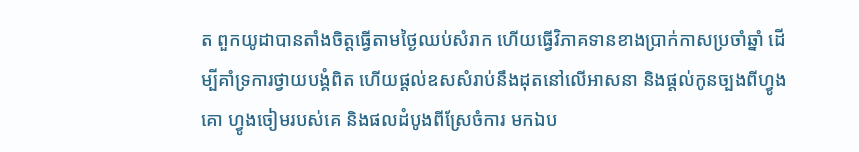ត ពួកយូដាបានតាំងចិត្តធ្វើតាមថ្ងៃឈប់សំរាក ហើយធ្វើវិភាគទានខាងប្រាក់កាសប្រចាំឆ្នាំ ដើម្បីគាំទ្រការថ្វាយបង្គំពិត ហើយផ្ដល់ឧសសំរាប់នឹងដុតនៅលើអាសនា និងផ្ដល់កូនច្បងពីហ្វូងគោ ហ្វូងចៀមរបស់គេ និងផលដំបូងពីស្រែចំការ មកឯប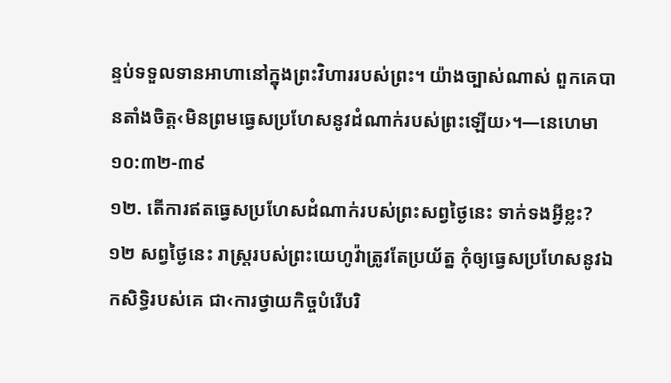ន្ទប់ទទួលទានអាហានៅក្នុងព្រះវិហាររបស់ព្រះ។ យ៉ាងច្បាស់ណាស់ ពួកគេបានតាំងចិត្ត‹មិនព្រមធ្វេសប្រហែសនូវដំណាក់របស់ព្រះឡើយ›។—នេហេមា ១០:៣២-៣៩
១២. តើការឥតធ្វេសប្រហែសដំណាក់របស់ព្រះសព្វថ្ងៃនេះ ទាក់ទងអ្វីខ្លះ?
១២ សព្វថ្ងៃនេះ រាស្ត្ររបស់ព្រះយេហូវ៉ាត្រូវតែប្រយ័ត្ន កុំឲ្យធ្វេសប្រហែសនូវឯកសិទ្ធិរបស់គេ ជា‹ការថ្វាយកិច្ចបំរើបរិ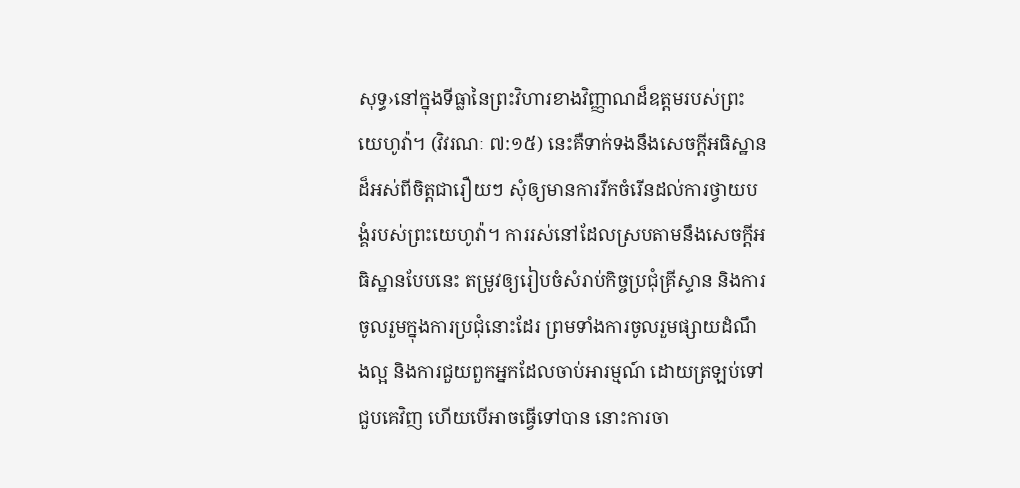សុទ្ធ›នៅក្នុងទីធ្លានៃព្រះវិហារខាងវិញ្ញាណដ៏ឧត្តមរបស់ព្រះយេហូវ៉ា។ (វិវរណៈ ៧:១៥) នេះគឺទាក់ទងនឹងសេចក្ដីអធិស្ឋានដ៏អស់ពីចិត្តជារឿយៗ សុំឲ្យមានការរីកចំរើនដល់ការថ្វាយបង្គំរបស់ព្រះយេហូវ៉ា។ ការរស់នៅដែលស្របតាមនឹងសេចក្ដីអធិស្ឋានបែបនេះ តម្រូវឲ្យរៀបចំសំរាប់កិច្ចប្រជុំគ្រីស្ទាន និងការចូលរួមក្នុងការប្រជុំនោះដែរ ព្រមទាំងការចូលរួមផ្សាយដំណឹងល្អ និងការជួយពួកអ្នកដែលចាប់អារម្មណ៍ ដោយត្រឡប់ទៅជួបគេវិញ ហើយបើអាចធ្វើទៅបាន នោះការចា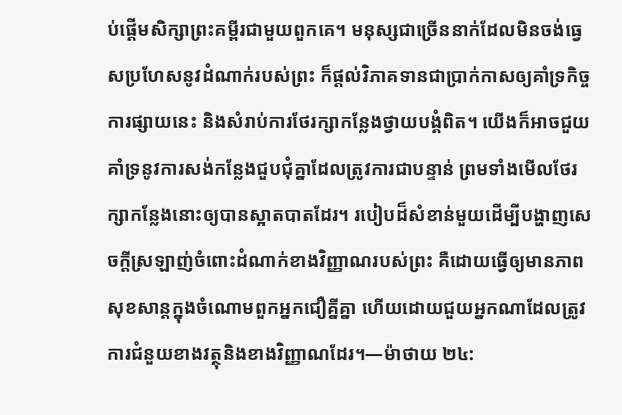ប់ផ្ដើមសិក្សាព្រះគម្ពីរជាមួយពួកគេ។ មនុស្សជាច្រើននាក់ដែលមិនចង់ធ្វេសប្រហែសនូវដំណាក់របស់ព្រះ ក៏ផ្ដល់វិភាគទានជាប្រាក់កាសឲ្យគាំទ្រកិច្ចការផ្សាយនេះ និងសំរាប់ការថែរក្សាកន្លែងថ្វាយបង្គំពិត។ យើងក៏អាចជួយគាំទ្រនូវការសង់កន្លែងជួបជុំគ្នាដែលត្រូវការជាបន្ទាន់ ព្រមទាំងមើលថែរក្សាកន្លែងនោះឲ្យបានស្អាតបាតដែរ។ របៀបដ៏សំខាន់មួយដើម្បីបង្ហាញសេចក្ដីស្រឡាញ់ចំពោះដំណាក់ខាងវិញ្ញាណរបស់ព្រះ គឺដោយធ្វើឲ្យមានភាពសុខសាន្តក្នុងចំណោមពួកអ្នកជឿគ្នីគ្នា ហើយដោយជួយអ្នកណាដែលត្រូវការជំនួយខាងវត្ថុនិងខាងវិញ្ញាណដែរ។—ម៉ាថាយ ២៤: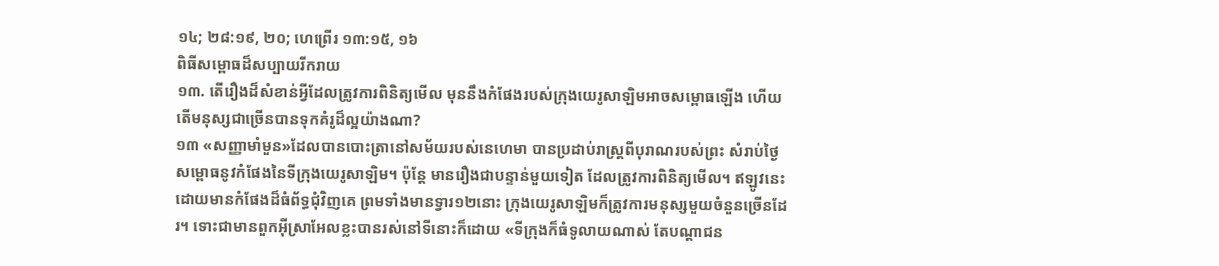១៤; ២៨:១៩, ២០; ហេព្រើរ ១៣:១៥, ១៦
ពិធីសម្ពោធដ៏សប្បាយរីករាយ
១៣. តើរឿងដ៏សំខាន់អ្វីដែលត្រូវការពិនិត្យមើល មុននឹងកំផែងរបស់ក្រុងយេរូសាឡិមអាចសម្ពោធឡើង ហើយតើមនុស្សជាច្រើនបានទុកគំរូដ៏ល្អយ៉ាងណា?
១៣ «សញ្ញាមាំមួន»ដែលបានបោះត្រានៅសម័យរបស់នេហេមា បានប្រដាប់រាស្ត្រពីបុរាណរបស់ព្រះ សំរាប់ថ្ងៃសម្ពោធនូវកំផែងនៃទីក្រុងយេរូសាឡិម។ ប៉ុន្តែ មានរឿងជាបន្ទាន់មួយទៀត ដែលត្រូវការពិនិត្យមើល។ ឥឡូវនេះដោយមានកំផែងដ៏ធំព័ទ្ធជុំវិញគេ ព្រមទាំងមានទ្វារ១២នោះ ក្រុងយេរូសាឡិមក៏ត្រូវការមនុស្សមួយចំនួនច្រើនដែរ។ ទោះជាមានពួកអ៊ីស្រាអែលខ្លះបានរស់នៅទីនោះក៏ដោយ «ទីក្រុងក៏ធំទូលាយណាស់ តែបណ្ដាជន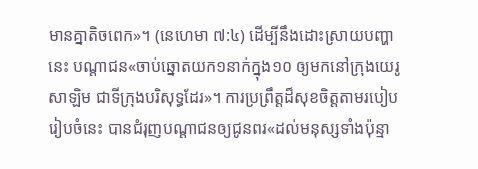មានគ្នាតិចពេក»។ (នេហេមា ៧:៤) ដើម្បីនឹងដោះស្រាយបញ្ហានេះ បណ្ដាជន«ចាប់ឆ្នោតយក១នាក់ក្នុង១០ ឲ្យមកនៅក្រុងយេរូសាឡិម ជាទីក្រុងបរិសុទ្ធដែរ»។ ការប្រព្រឹត្តដ៏សុខចិត្តតាមរបៀបរៀបចំនេះ បានជំរុញបណ្ដាជនឲ្យជូនពរ«ដល់មនុស្សទាំងប៉ុន្មា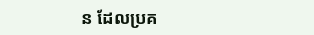ន ដែលប្រគ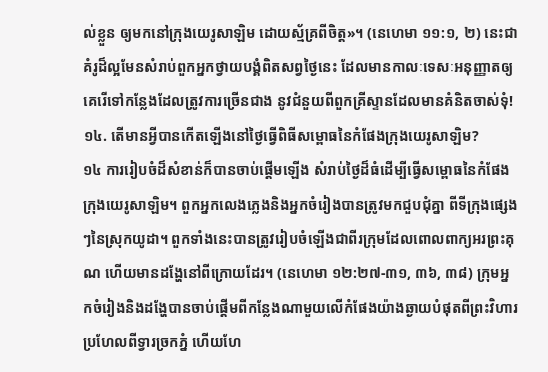ល់ខ្លួន ឲ្យមកនៅក្រុងយេរូសាឡិម ដោយស្ម័គ្រពីចិត្ត»។ (នេហេមា ១១:១, ២) នេះជាគំរូដ៏ល្អមែនសំរាប់ពួកអ្នកថ្វាយបង្គំពិតសព្វថ្ងៃនេះ ដែលមានកាលៈទេសៈអនុញ្ញាតឲ្យគេរើទៅកន្លែងដែលត្រូវការច្រើនជាង នូវជំនួយពីពួកគ្រីស្ទានដែលមានគំនិតចាស់ទុំ!
១៤. តើមានអ្វីបានកើតឡើងនៅថ្ងៃធ្វើពិធីសម្ពោធនៃកំផែងក្រុងយេរូសាឡិម?
១៤ ការរៀបចំដ៏សំខាន់ក៏បានចាប់ផ្ដើមឡើង សំរាប់ថ្ងៃដ៏ធំដើម្បីធ្វើសម្ពោធនៃកំផែងក្រុងយេរូសាឡិម។ ពួកអ្នកលេងភ្លេងនិងអ្នកចំរៀងបានត្រូវមកជួបជុំគ្នា ពីទីក្រុងផ្សេងៗនៃស្រុកយូដា។ ពួកទាំងនេះបានត្រូវរៀបចំឡើងជាពីរក្រុមដែលពោលពាក្យអរព្រះគុណ ហើយមានដង្ហែនៅពីក្រោយដែរ។ (នេហេមា ១២:២៧-៣១, ៣៦, ៣៨) ក្រុមអ្នកចំរៀងនិងដង្ហែបានចាប់ផ្ដើមពីកន្លែងណាមួយលើកំផែងយ៉ាងឆ្ងាយបំផុតពីព្រះវិហារ ប្រហែលពីទ្វារច្រកភ្នំ ហើយហែ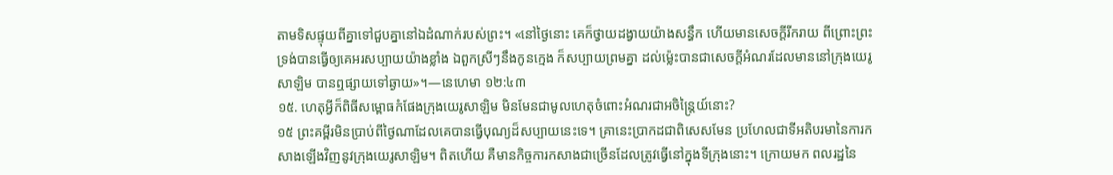តាមទិសផ្ទុយពីគ្នាទៅជួបគ្នានៅឯដំណាក់របស់ព្រះ។ «នៅថ្ងៃនោះ គេក៏ថ្វាយដង្វាយយ៉ាងសន្ធឹក ហើយមានសេចក្ដីរីករាយ ពីព្រោះព្រះទ្រង់បានធ្វើឲ្យគេអរសប្បាយយ៉ាងខ្លាំង ឯពួកស្រីៗនឹងកូនក្មេង ក៏សប្បាយព្រមគ្នា ដល់ម្ល៉េះបានជាសេចក្ដីអំណរដែលមាននៅក្រុងយេរូសាឡិម បានឮផ្សាយទៅឆ្ងាយ»។—នេហេមា ១២:៤៣
១៥. ហេតុអ្វីក៏ពិធីសម្ពោធកំផែងក្រុងយេរូសាឡិម មិនមែនជាមូលហេតុចំពោះអំណរជាអចិន្ត្រៃយ៍នោះ?
១៥ ព្រះគម្ពីរមិនប្រាប់ពីថ្ងៃណាដែលគេបានធ្វើបុណ្យដ៏សប្បាយនេះទេ។ គ្រានេះប្រាកដជាពិសេសមែន ប្រហែលជាទីអតិបរមានៃការកសាងឡើងវិញនូវក្រុងយេរូសាឡិម។ ពិតហើយ គឺមានកិច្ចការកសាងជាច្រើនដែលត្រូវធ្វើនៅក្នុងទីក្រុងនោះ។ ក្រោយមក ពលរដ្ឋនៃ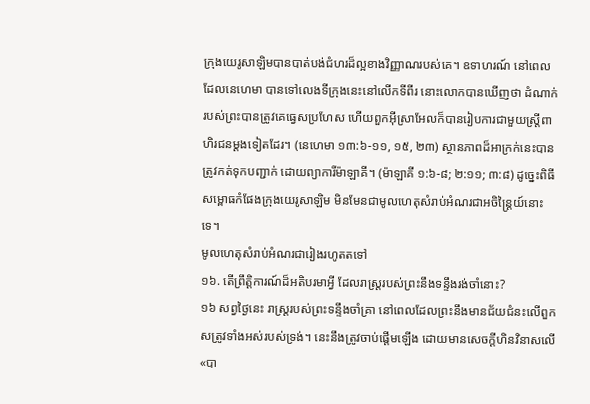ក្រុងយេរូសាឡិមបានបាត់បង់ជំហរដ៏ល្អខាងវិញ្ញាណរបស់គេ។ ឧទាហរណ៍ នៅពេលដែលនេហេមា បានទៅលេងទីក្រុងនេះនៅលើកទីពីរ នោះលោកបានឃើញថា ដំណាក់របស់ព្រះបានត្រូវគេធ្វេសប្រហែស ហើយពួកអ៊ីស្រាអែលក៏បានរៀបការជាមួយស្ត្រីពាហិរជនម្ដងទៀតដែរ។ (នេហេមា ១៣:៦-១១, ១៥, ២៣) ស្ថានភាពដ៏អាក្រក់នេះបានត្រូវកត់ទុកបញ្ជាក់ ដោយព្យាការីម៉ាឡាគី។ (ម៉ាឡាគី ១:៦-៨; ២:១១; ៣:៨) ដូច្នេះពិធីសម្ពោធកំផែងក្រុងយេរូសាឡិម មិនមែនជាមូលហេតុសំរាប់អំណរជាអចិន្ត្រៃយ៍នោះទេ។
មូលហេតុសំរាប់អំណរជារៀងរហូតតទៅ
១៦. តើព្រឹត្ដិការណ៍ដ៏អតិបរមាអ្វី ដែលរាស្ត្ររបស់ព្រះនឹងទន្ទឹងរង់ចាំនោះ?
១៦ សព្វថ្ងៃនេះ រាស្ត្ររបស់ព្រះទន្ទឹងចាំគ្រា នៅពេលដែលព្រះនឹងមានជ័យជំនះលើពួកសត្រូវទាំងអស់របស់ទ្រង់។ នេះនឹងត្រូវចាប់ផ្ដើមឡើង ដោយមានសេចក្ដីហិនវិនាសលើ«បា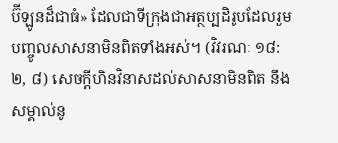ប៊ីឡូនដ៏ជាធំ» ដែលជាទីក្រុងជាអត្ថប្បដិរូបដែលរួមបញ្ចូលសាសនាមិនពិតទាំងអស់។ (វិវរណៈ ១៨:២, ៨) សេចក្ដីហិនវិនាសដល់សាសនាមិនពិត នឹងសម្គាល់នូ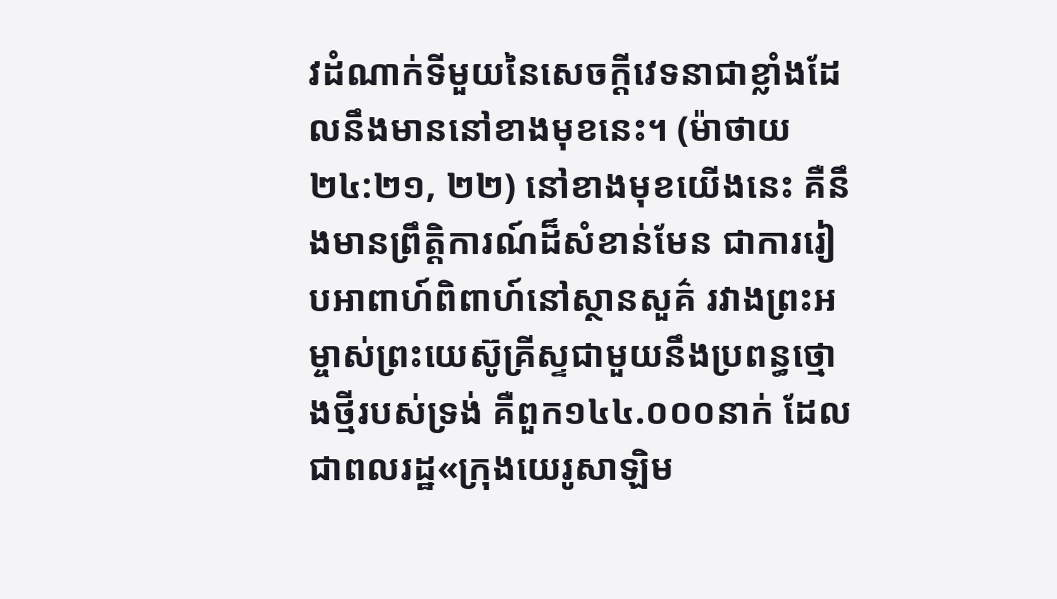វដំណាក់ទីមួយនៃសេចក្ដីវេទនាជាខ្លាំងដែលនឹងមាននៅខាងមុខនេះ។ (ម៉ាថាយ ២៤:២១, ២២) នៅខាងមុខយើងនេះ គឺនឹងមានព្រឹត្ដិការណ៍ដ៏សំខាន់មែន ជាការរៀបអាពាហ៍ពិពាហ៍នៅស្ថានសួគ៌ រវាងព្រះអម្ចាស់ព្រះយេស៊ូគ្រីស្ទជាមួយនឹងប្រពន្ធថ្មោងថ្មីរបស់ទ្រង់ គឺពួក១៤៤.០០០នាក់ ដែលជាពលរដ្ឋ«ក្រុងយេរូសាឡិម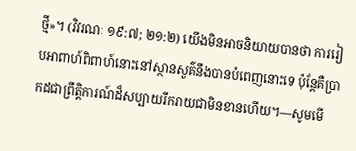ថ្មី»។ (វិវរណៈ ១៩:៧; ២១:២) យើងមិនអាចនិយាយបានថា ការរៀបអាពាហ៍ពិពាហ៍នោះនៅស្ថានសួគ៌នឹងបានបំពេញនោះទេ ប៉ុន្តែគឺប្រាកដជាព្រឹត្ដិការណ៍ដ៏សប្បាយរីករាយជាមិនខានហើយ។—សូមមើ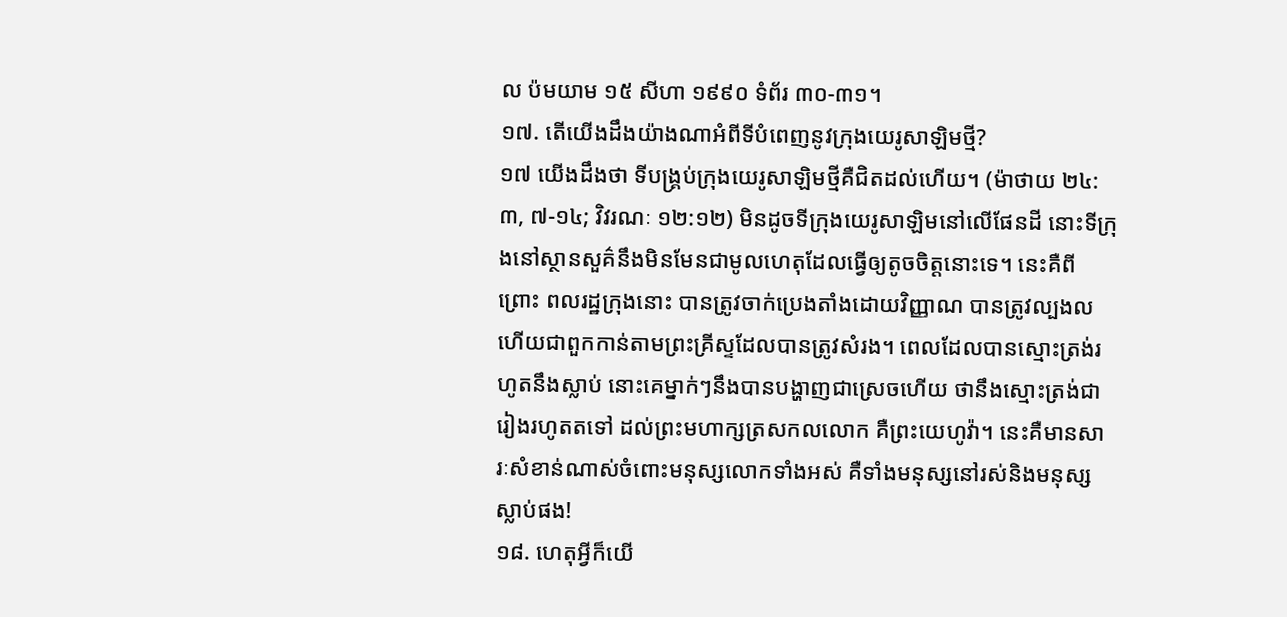ល ប៉មយាម ១៥ សីហា ១៩៩០ ទំព័រ ៣០-៣១។
១៧. តើយើងដឹងយ៉ាងណាអំពីទីបំពេញនូវក្រុងយេរូសាឡិមថ្មី?
១៧ យើងដឹងថា ទីបង្គ្រប់ក្រុងយេរូសាឡិមថ្មីគឺជិតដល់ហើយ។ (ម៉ាថាយ ២៤:៣, ៧-១៤; វិវរណៈ ១២:១២) មិនដូចទីក្រុងយេរូសាឡិមនៅលើផែនដី នោះទីក្រុងនៅស្ថានសួគ៌នឹងមិនមែនជាមូលហេតុដែលធ្វើឲ្យតូចចិត្តនោះទេ។ នេះគឺពីព្រោះ ពលរដ្ឋក្រុងនោះ បានត្រូវចាក់ប្រេងតាំងដោយវិញ្ញាណ បានត្រូវល្បងល ហើយជាពួកកាន់តាមព្រះគ្រីស្ទដែលបានត្រូវសំរង។ ពេលដែលបានស្មោះត្រង់រហូតនឹងស្លាប់ នោះគេម្នាក់ៗនឹងបានបង្ហាញជាស្រេចហើយ ថានឹងស្មោះត្រង់ជារៀងរហូតតទៅ ដល់ព្រះមហាក្សត្រសកលលោក គឺព្រះយេហូវ៉ា។ នេះគឺមានសារៈសំខាន់ណាស់ចំពោះមនុស្សលោកទាំងអស់ គឺទាំងមនុស្សនៅរស់និងមនុស្សស្លាប់ផង!
១៨. ហេតុអ្វីក៏យើ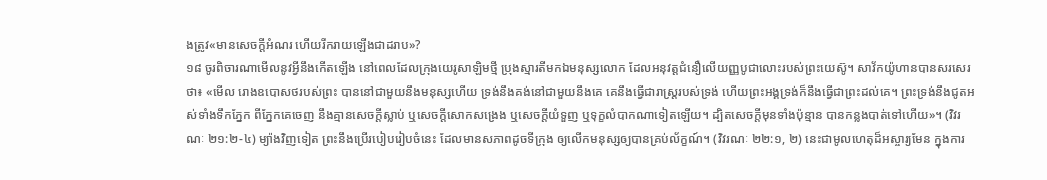ងត្រូវ«មានសេចក្ដីអំណរ ហើយរីករាយឡើងជាដរាប»?
១៨ ចូរពិចារណាមើលនូវអ្វីនឹងកើតឡើង នៅពេលដែលក្រុងយេរូសាឡិមថ្មី ប្រុងស្មារតីមកឯមនុស្សលោក ដែលអនុវត្តជំនឿលើយញ្ញបូជាលោះរបស់ព្រះយេស៊ូ។ សាវ័កយ៉ូហានបានសរសេរថា៖ «មើល រោងឧបោសថរបស់ព្រះ បាននៅជាមួយនឹងមនុស្សហើយ ទ្រង់នឹងគង់នៅជាមួយនឹងគេ គេនឹងធ្វើជារាស្ត្ររបស់ទ្រង់ ហើយព្រះអង្គទ្រង់ក៏នឹងធ្វើជាព្រះដល់គេ។ ព្រះទ្រង់នឹងជូតអស់ទាំងទឹកភ្នែក ពីភ្នែកគេចេញ នឹងគ្មានសេចក្ដីស្លាប់ ឬសេចក្ដីសោកសង្រេង ឬសេចក្ដីយំទួញ ឬទុក្ខលំបាកណាទៀតឡើយ។ ដ្បិតសេចក្ដីមុនទាំងប៉ុន្មាន បានកន្លងបាត់ទៅហើយ»។ (វិវរណៈ ២១:២-៤) ម្យ៉ាងវិញទៀត ព្រះនឹងប្រើរបៀបរៀបចំនេះ ដែលមានសភាពដូចទីក្រុង ឲ្យលើកមនុស្សឲ្យបានគ្រប់ល័ក្ខណ៍។ (វិវរណៈ ២២:១, ២) នេះជាមូលហេតុដ៏អស្ចារ្យមែន ក្នុងការ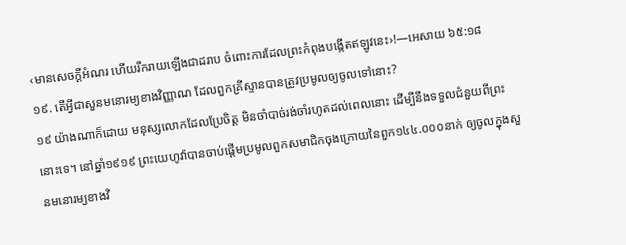‹មានសេចក្ដីអំណរ ហើយរីករាយឡើងជាដរាប ចំពោះការដែលព្រះកំពុងបង្កើតឥឡូវនេះ›!—អេសាយ ៦៥:១៨
១៩. តើអ្វីជាសួនមនោរម្យខាងវិញ្ញាណ ដែលពួកគ្រីស្ទានបានត្រូវប្រមូលឲ្យចូលទៅនោះ?
១៩ យ៉ាងណាក៏ដោយ មនុស្សលោកដែលប្រែចិត្ត មិនចាំបាច់រង់ចាំរហូតដល់ពេលនោះ ដើម្បីនឹងទទួលជំនួយពីព្រះនោះទេ។ នៅឆ្នាំ១៩១៩ ព្រះយេហូវ៉ាបានចាប់ផ្ដើមប្រមូលពួកសមាជិកចុងក្រោយនៃពួក១៤៤.០០០នាក់ ឲ្យចូលក្នុងសួនមនោរម្យខាងវិ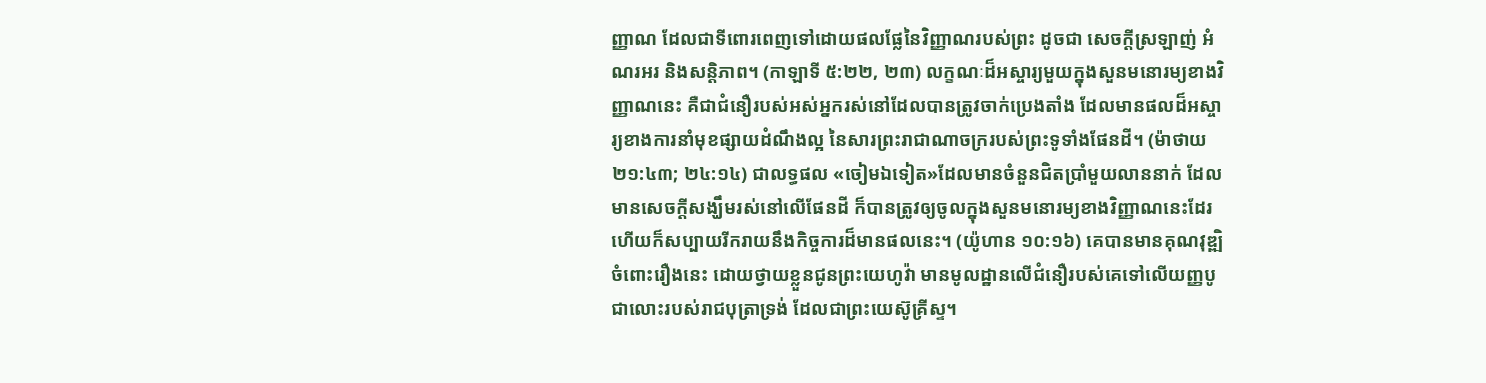ញ្ញាណ ដែលជាទីពោរពេញទៅដោយផលផ្លែនៃវិញ្ញាណរបស់ព្រះ ដូចជា សេចក្ដីស្រឡាញ់ អំណរអរ និងសន្ដិភាព។ (កាឡាទី ៥:២២, ២៣) លក្ខណៈដ៏អស្ចារ្យមួយក្នុងសួនមនោរម្យខាងវិញ្ញាណនេះ គឺជាជំនឿរបស់អស់អ្នករស់នៅដែលបានត្រូវចាក់ប្រេងតាំង ដែលមានផលដ៏អស្ចារ្យខាងការនាំមុខផ្សាយដំណឹងល្អ នៃសារព្រះរាជាណាចក្ររបស់ព្រះទូទាំងផែនដី។ (ម៉ាថាយ ២១:៤៣; ២៤:១៤) ជាលទ្ធផល «ចៀមឯទៀត»ដែលមានចំនួនជិតប្រាំមួយលាននាក់ ដែលមានសេចក្ដីសង្ឃឹមរស់នៅលើផែនដី ក៏បានត្រូវឲ្យចូលក្នុងសួនមនោរម្យខាងវិញ្ញាណនេះដែរ ហើយក៏សប្បាយរីករាយនឹងកិច្ចការដ៏មានផលនេះ។ (យ៉ូហាន ១០:១៦) គេបានមានគុណវុឌ្ឍិចំពោះរឿងនេះ ដោយថ្វាយខ្លួនជូនព្រះយេហូវ៉ា មានមូលដ្ឋានលើជំនឿរបស់គេទៅលើយញ្ញបូជាលោះរបស់រាជបុត្រាទ្រង់ ដែលជាព្រះយេស៊ូគ្រីស្ទ។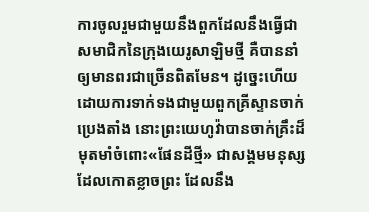ការចូលរួមជាមួយនឹងពួកដែលនឹងធ្វើជាសមាជិកនៃក្រុងយេរូសាឡិមថ្មី គឺបាននាំឲ្យមានពរជាច្រើនពិតមែន។ ដូច្នេះហើយ ដោយការទាក់ទងជាមួយពួកគ្រីស្ទានចាក់ប្រេងតាំង នោះព្រះយេហូវ៉ាបានចាក់គ្រឹះដ៏មុតមាំចំពោះ«ផែនដីថ្មី» ជាសង្គមមនុស្សដែលកោតខ្លាចព្រះ ដែលនឹង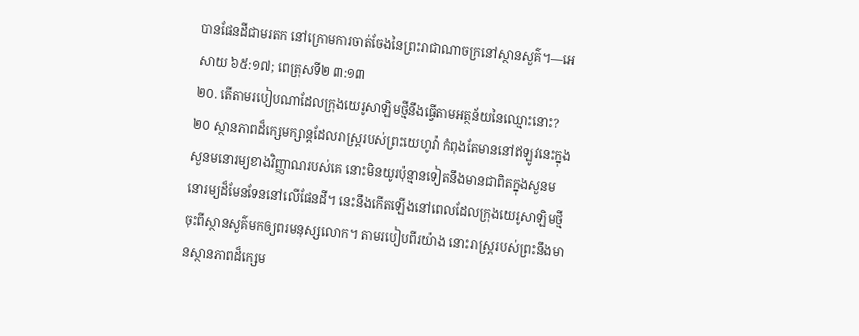បានផែនដីជាមរតក នៅក្រោមការចាត់ចែងនៃព្រះរាជាណាចក្រនៅស្ថានសួគ៌។—អេសាយ ៦៥:១៧; ពេត្រុសទី២ ៣:១៣
២០. តើតាមរបៀបណាដែលក្រុងយេរូសាឡិមថ្មីនឹងធ្វើតាមអត្ថន័យនៃឈ្មោះនោះ?
២០ ស្ថានភាពដ៏ក្សេមក្សាន្តដែលរាស្ត្ររបស់ព្រះយេហូវ៉ា កំពុងតែមាននៅឥឡូវនេះក្នុងសួនមនោរម្យខាងវិញ្ញាណរបស់គេ នោះមិនយូរប៉ុន្មានទៀតនឹងមានជាពិតក្នុងសួនមនោរម្យដ៏មែនទែននៅលើផែនដី។ នេះនឹងកើតឡើងនៅពេលដែលក្រុងយេរូសាឡិមថ្មីចុះពីស្ថានសួគ៌មកឲ្យពរមនុស្សលោក។ តាមរបៀបពីរយ៉ាង នោះរាស្ត្ររបស់ព្រះនឹងមានស្ថានភាពដ៏ក្សេម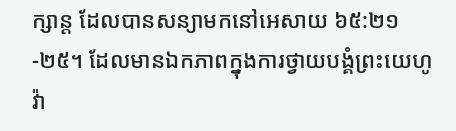ក្សាន្ត ដែលបានសន្យាមកនៅអេសាយ ៦៥:២១-២៥។ ដែលមានឯកភាពក្នុងការថ្វាយបង្គំព្រះយេហូវ៉ា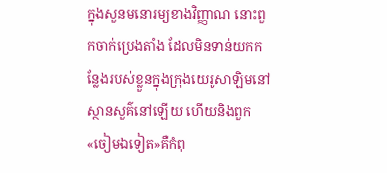ក្នុងសួនមនោរម្យខាងវិញ្ញាណ នោះពួកចាក់ប្រេងតាំង ដែលមិនទាន់យកកន្លែងរបស់ខ្លួនក្នុងក្រុងយេរូសាឡិមនៅស្ថានសួគ៌នៅឡើយ ហើយនិងពួក«ចៀមឯទៀត»គឺកំពុ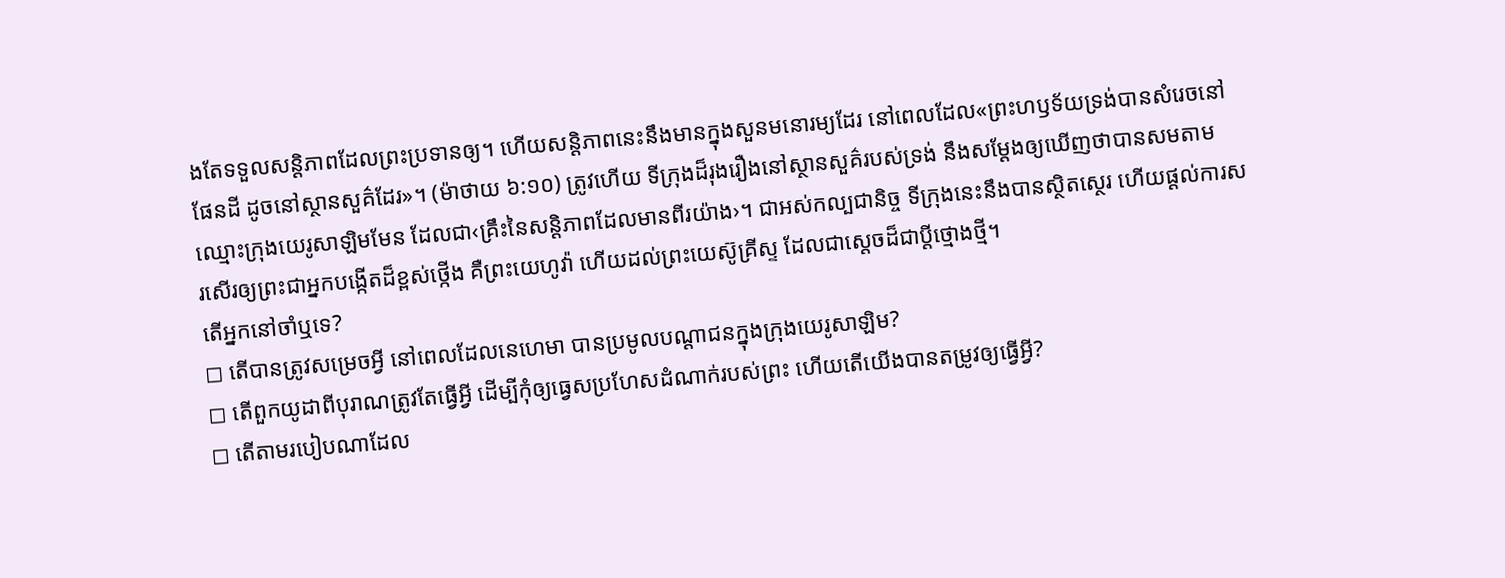ងតែទទួលសន្ដិភាពដែលព្រះប្រទានឲ្យ។ ហើយសន្ដិភាពនេះនឹងមានក្នុងសួនមនោរម្យដែរ នៅពេលដែល«ព្រះហឫទ័យទ្រង់បានសំរេចនៅផែនដី ដូចនៅស្ថានសួគ៌ដែរ»។ (ម៉ាថាយ ៦:១០) ត្រូវហើយ ទីក្រុងដ៏រុងរឿងនៅស្ថានសួគ៌របស់ទ្រង់ នឹងសម្ដែងឲ្យឃើញថាបានសមតាមឈ្មោះក្រុងយេរូសាឡិមមែន ដែលជា‹គ្រឹះនៃសន្ដិភាពដែលមានពីរយ៉ាង›។ ជាអស់កល្បជានិច្ច ទីក្រុងនេះនឹងបានស្ថិតស្ថេរ ហើយផ្ដល់ការសរសើរឲ្យព្រះជាអ្នកបង្កើតដ៏ខ្ពស់ថ្កើង គឺព្រះយេហូវ៉ា ហើយដល់ព្រះយេស៊ូគ្រីស្ទ ដែលជាស្តេចដ៏ជាប្ដីថ្មោងថ្មី។
តើអ្នកនៅចាំឬទេ?
◻ តើបានត្រូវសម្រេចអ្វី នៅពេលដែលនេហេមា បានប្រមូលបណ្ដាជនក្នុងក្រុងយេរូសាឡិម?
◻ តើពួកយូដាពីបុរាណត្រូវតែធ្វើអ្វី ដើម្បីកុំឲ្យធ្វេសប្រហែសដំណាក់របស់ព្រះ ហើយតើយើងបានតម្រូវឲ្យធ្វើអ្វី?
◻ តើតាមរបៀបណាដែល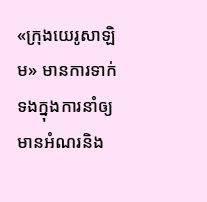«ក្រុងយេរូសាឡិម» មានការទាក់ទងក្នុងការនាំឲ្យមានអំណរនិង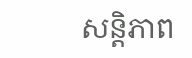សន្ដិភាព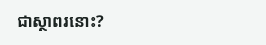ជាស្ថាពរនោះ?